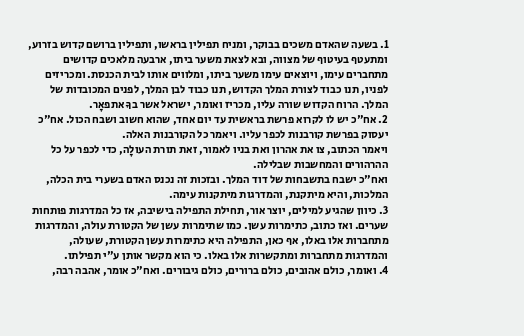1. בשעה שהאדם משכים בבוקר, ומניח תפילין בראשו, ותפילין ברושם קדוש בזרוע, ומתעטף בעיטוף של מצווה, ובא לצאת משער ביתו, ארבעה מלאכים קדושים מתחברים עימו, ויוצאים עימו משער ביתו, ומלווים אותו לבית הכנסת. ומכריזים לפניו, תנו כבוד לצורת המלך הקדוש, תנו כבוד לבן המלך, לפנים המכובדות של המלך. הרוח הקדוש שורה עליו, מכריז ואומר, ישראל אשר בךָ אתפאָר.
2. אח"כ יש לו לקרוא פרשת בראשית עד יום אחד, שהוא חשוב ושבח הכול. אח"כ יעסוק בפרשת קורבנות לכפר עליו. ויאמר כל הקורבנות האלה.
ויאמר הכתוב, צו את אהרון ואת בניו לאמור, זאת תורת העולָה, כדי לכפר על כל ההרהורים והמחשבות שבלילה.
ואח"כ ישבח בתשבחות של דוד המלך. ובזכות זה נכנס האדם בשערי בית הכלה, המלכות, והיא מיתקנת, והמדרגות מיתקנות עימה.
3. כיוון שהגיע למילים, יוצר אור, תחילת התפילה בישיבה, אז כל המדרגות פותחות שערים. ואז כתוב, כתימרות עשן. כמו שתימרות עשן של הקטורת עולה, והמדרגות מתחברות אלו באלו, אף כאן, התפילה היא כתימרות עשן הקטורת, שעולה, והמדרגות מתחברות ומתקשרות אלו באלו. כי הוא מקשר אותן ע"י תפילתו.
4. ואומר, כולם אהובים, כולם ברורים, כולם גיבורים. ואח"כ אומר, אהבה רבה,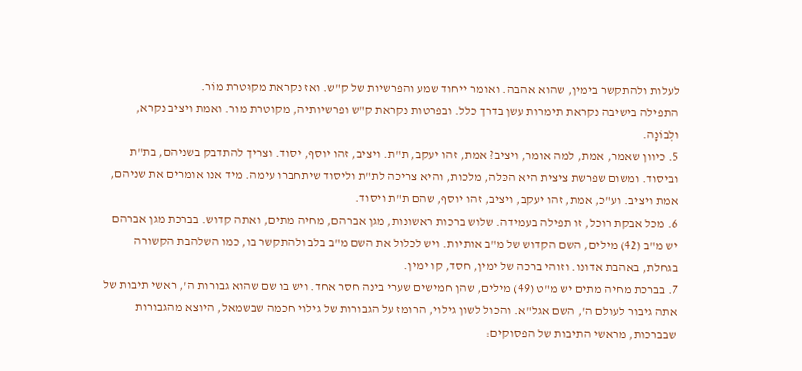לעלות ולהתקשר בימין, שהוא אהבה. ואומר ייחוד שמע והפרשיות של ק"ש. ואז נקראת מקוּטרת מוֹר.
התפילה בישיבה נקראת תימרות עשן בדרך כלל. ובפרטות נקראת ק"ש ופרשיותיה, מקוטרת מור. ואמת ויציב נקרא, ולְבוֹנָה.
5. כיוון שאמר, אמת, למה אומר, ויציב? אמת, זהו יעקב, ת"ת. ויציב, זהו יוסף, יסוד. וצריך להתדבק בשניהם, בת"ת וביסוד. ומשום שפרשת ציצית היא הכּלה, מלכות, והיא צריכה לת"ת וליסוד שיתחברו עימה. מיד אנו אומרים את שניהם, אמת ויציב. וע"כ, אמת, זהו יעקב, ויציב, זהו יוסף, שהם ת"ת ויסוד.
6. מכל אבקת רוכל, זו תפילה בעמידה. שלוש ברכות ראשונות, מגן אברהם, מחיה מתים, ואתה קדוש. בברכת מגן אברהם יש מ"ב (42) מילים, השם הקדוש של מ"ב אותיות. ויש לכלול את השם מ"ב בלב ולהתקשר בו, כמו השלהבת הקשורה בגחלת, באהבת אדונו. וזוהי ברכה של ימין, חסד, קו ימין.
7. בברכת מחיה מתים יש מ"ט (49) מילים, שהן חמישים שערי בינה חסר אחד. ויש בו שם שהוא גבורות ה', ראשי תיבות של אתה גיבור לעולם ה', השם אגל"א. והכול לשון גילוי, הרומז על הגבורות של גילוי חכמה שבשמאל, היוצא מהגבורות שבברכות, מראשי התיבות של הפסוקים: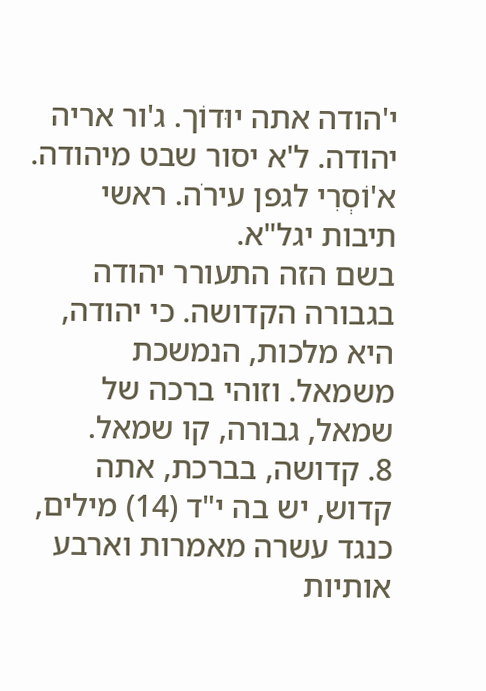י'הודה אתה יוּדוֹך. ג'ור אריה יהודה. ל'א יסור שבט מיהודה. א'וֹסְרִי לגפן עירׂה. ראשי תיבות יגל"א.
בשם הזה התעורר יהודה בגבורה הקדושה. כי יהודה, היא מלכות, הנמשכת משמאל. וזוהי ברכה של שמאל, גבורה, קו שמאל.
8. קדושה, בברכת, אתה קדוש, יש בה י"ד (14) מילים, כנגד עשרה מאמרות וארבע אותיות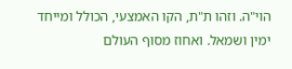הוי"ה. וזהו ת"ת, הקו האמצעי, הכולל ומייחד ימין ושמאל. ואחוז מסוף העולם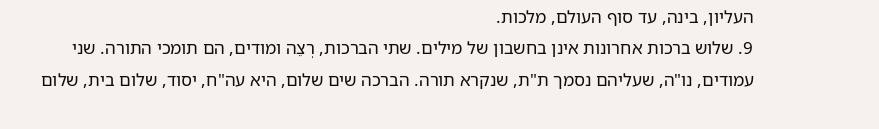העליון, בינה, עד סוף העולם, מלכות.
9. שלוש ברכות אחרונות אינן בחשבון של מילים. שתי הברכות, רְצֵה ומודים, הם תומכי התורה. שני עמודים, נו"ה, שעליהם נסמך ת"ת, שנקרא תורה. הברכה שים שלום, היא עה"ח, יסוד, שלום בית, שלום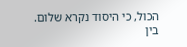הכול, כי היסוד נקרא שלום.
בין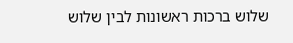שלוש ברכות ראשונות לבין שלוש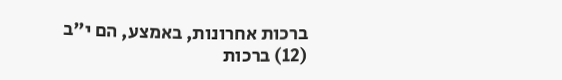ברכות אחרונות, באמצע, הם י"ב (12) ברכות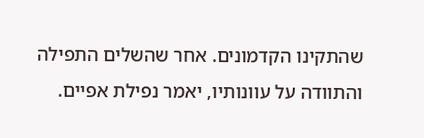שהתקינו הקדמונים. אחר שהשלים התפילה והתוודה על עוונותיו, יאמר נפילת אפיים.